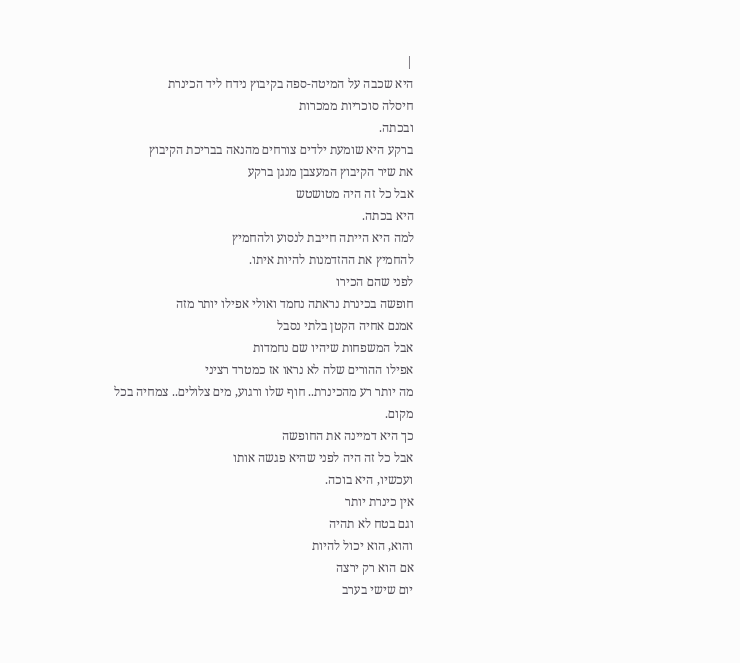|
היא שכבה על המיטה-ספה בקיבוץ נידח ליד הכינרת
חיסלה סוכריות ממכרות
ובכתה.
ברקע היא שומעת ילדים צורחים מהנאה בבריכת הקיבוץ
את שיר הקיבוץ המעצבן מנגן ברקע
אבל כל זה היה מטושטש
היא בכתה.
למה היא הייתה חייבת לנסוע ולהחמיץ
להחמיץ את ההזדמנות להיות איתו.
לפני שהם הכירו
חופשה בכינרת נראתה נחמד ואולי אפילו יותר מזה
אמנם אחיה הקטן בלתי נסבל
אבל המשפחות שיהיו שם נחמדות
אפילו ההורים שלה לא נראו אז כמטרד רציני
מה יותר רע מהכינרת.. חוף שלו ורגוע, מים צלולים.. צמחיה בכל
מקום.
כך היא דמיינה את החופשה
אבל כל זה היה לפני שהיא פגשה אותו
ועכשיו, היא בוכה.
אין כינרת יותר
וגם בטח לא תהיה
והוא, הוא יכול להיות
אם הוא רק ירצה
יום שישי בערב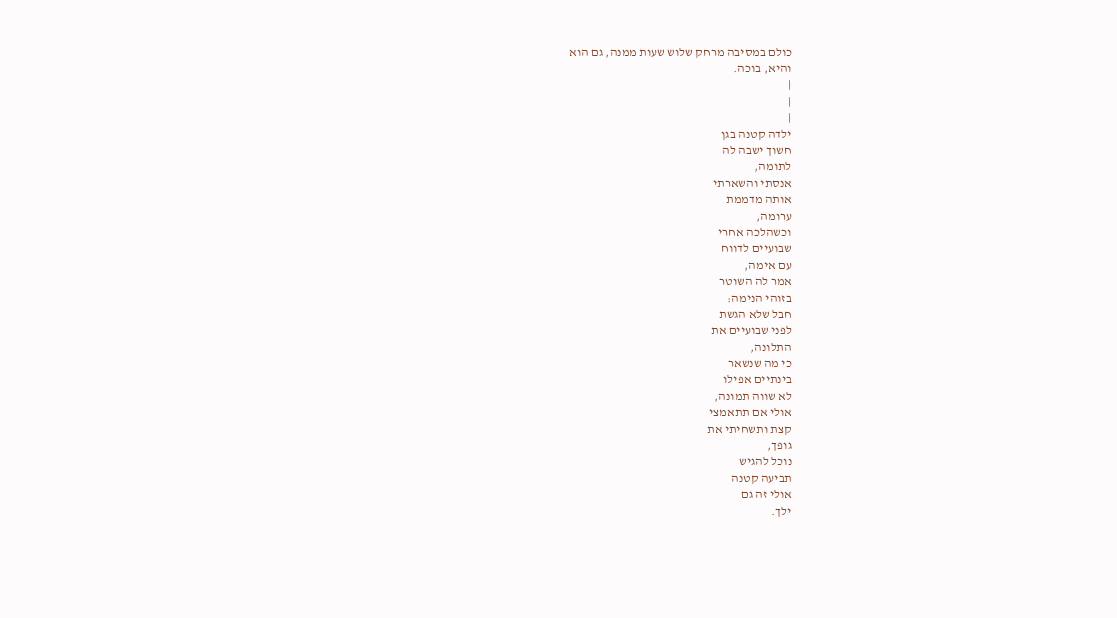כולם במסיבה מרחק שלוש שעות ממנה, גם הוא
והיא, בוכה.
|
|
|
ילדה קטנה בגן
חשוך ישבה לה
לתומה,
אנסתי והשארתי
אותה מדממת
ערומה,
וכשהלכה אחרי
שבועיים לדווח
עם אימה,
אמר לה השוטר
בזוהי הנימה:
חבל שלא הגשת
לפני שבועיים את
התלונה,
כי מה שנשאר
בינתיים אפילו
לא שווה תמונה,
אולי אם תתאמצי
קצת ותשחיתי את
גופך,
נוכל להגיש
תביעה קטנה
אולי זה גם
ילך.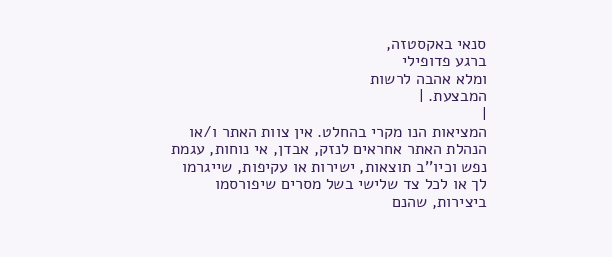סנאי באקסטזה,
ברגע פדופילי
ומלא אהבה לרשות
המבצעת. |
|
המציאות הנו מקרי בהחלט. אין צוות האתר ו/או
הנהלת האתר אחראים לנזק, אבדן, אי נוחות, עגמת
נפש וכיו''ב תוצאות, ישירות או עקיפות, שייגרמו
לך או לכל צד שלישי בשל מסרים שיפורסמו
ביצירות, שהנם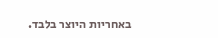באחריות היוצר בלבד.